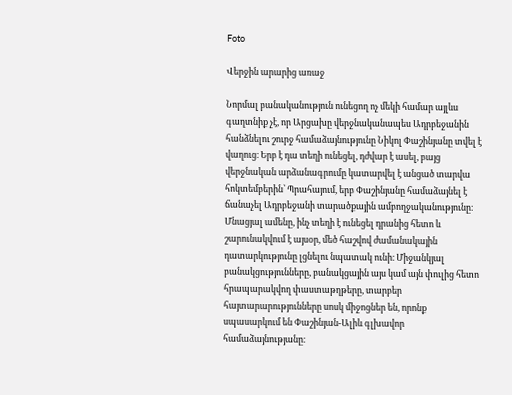Foto

Վերջին արարից առաջ

Նորմալ բանականություն ունեցող ոչ մեկի համար այլևս գաղտնիք չէ, որ Արցախը վերջնականապես Ադրբեջանին հանձնելու շուրջ համաձայնությունը Նիկոլ Փաշինյանը տվել է վաղուց։ Երբ է դա տեղի ունեցել, դժվար է ասել, բայց վերջնական արձանագրումը կատարվել է անցած տարվա հոկտեմբերին՝ Պրահայում, երբ Փաշինյանը համաձայնել է ճանաչել Ադրբեջանի տարածքային ամբողջականությունը։ Մնացյալ ամենը, ինչ տեղի է ունեցել դրանից հետո և շարունակվում է այսօր, մեծ հաշվով ժամանակային դատարկությունը լցնելու նպատակ ունի։ Միջանկյալ բանակցությունները, բանակցային այս կամ այն փուլից հետո հրապարակվող փաստաթղթերը, տարբեր հայտարարությունները սոսկ միջոցներ են, որոնք սպասարկում են Փաշինյան-Ալիև գլխավոր համաձայնությանը։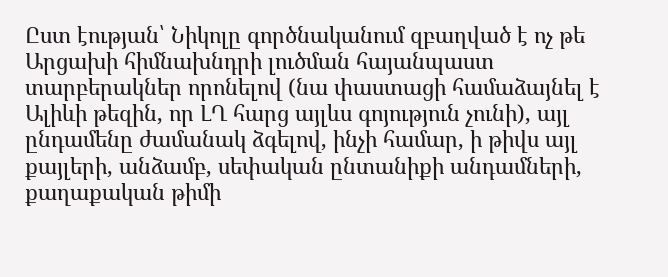Ըստ էության՝ Նիկոլը գործնականում զբաղված է ոչ թե Արցախի հիմնախնդրի լուծման հայանպաստ տարբերակներ որոնելով (նա փաստացի համաձայնել է Ալիևի թեզին, որ ԼՂ հարց այլևս գոյություն չունի), այլ ընդամենը ժամանակ ձգելով, ինչի համար, ի թիվս այլ քայլերի, անձամբ, սեփական ընտանիքի անդամների, քաղաքական թիմի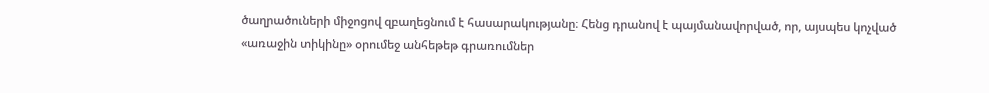ծաղրածուների միջոցով զբաղեցնում է հասարակությանը։ Հենց դրանով է պայմանավորված, որ, այսպես կոչված «առաջին տիկինը» օրումեջ անհեթեթ գրառումներ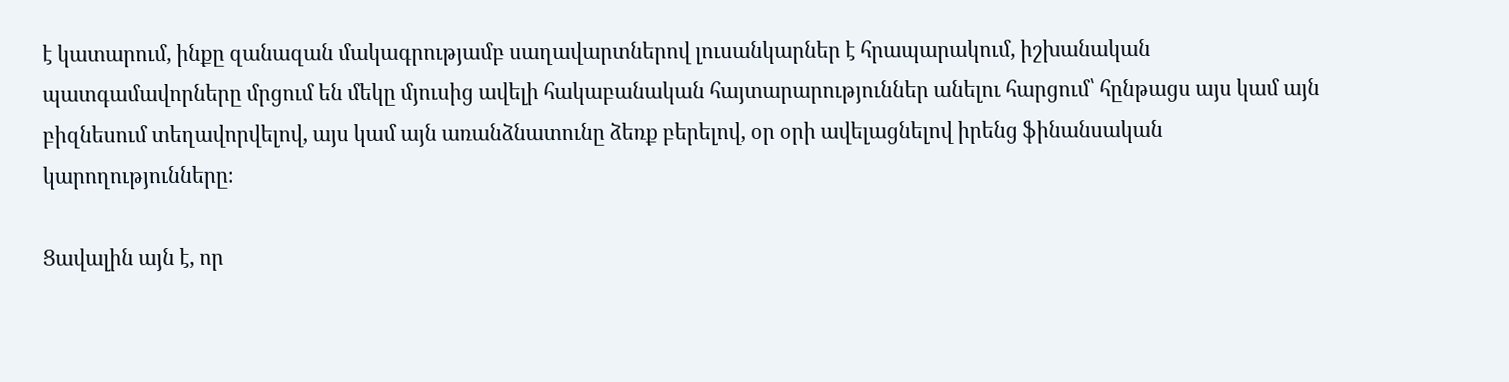է կատարում, ինքը զանազան մակագրությամբ սաղավարտներով լուսանկարներ է հրապարակում, իշխանական պատգամավորները մրցում են մեկը մյուսից ավելի հակաբանական հայտարարություններ անելու հարցում՝ հընթացս այս կամ այն բիզնեսում տեղավորվելով, այս կամ այն առանձնատունը ձեռք բերելով, օր օրի ավելացնելով իրենց ֆինանսական կարողությունները։

Ցավալին այն է, որ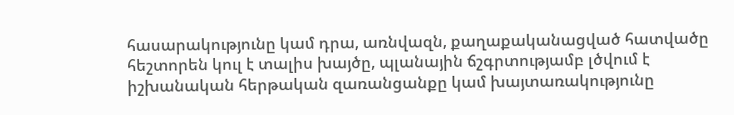հասարակությունը կամ դրա, առնվազն, քաղաքականացված հատվածը հեշտորեն կուլ է տալիս խայծը, պլանային ճշգրտությամբ լծվում է իշխանական հերթական զառանցանքը կամ խայտառակությունը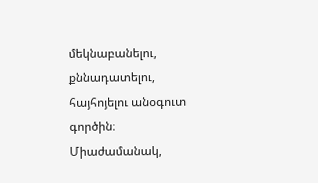մեկնաբանելու, քննադատելու, հայհոյելու անօգուտ գործին։ Միաժամանակ,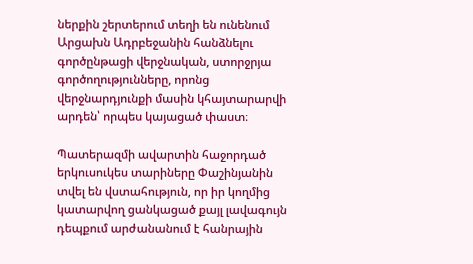ներքին շերտերում տեղի են ունենում Արցախն Ադրբեջանին հանձնելու գործընթացի վերջնական, ստորջրյա գործողությունները, որոնց վերջնարդյունքի մասին կհայտարարվի արդեն՝ որպես կայացած փաստ։

Պատերազմի ավարտին հաջորդած երկուսուկես տարիները Փաշինյանին տվել են վստահություն, որ իր կողմից կատարվող ցանկացած քայլ լավագույն դեպքում արժանանում է հանրային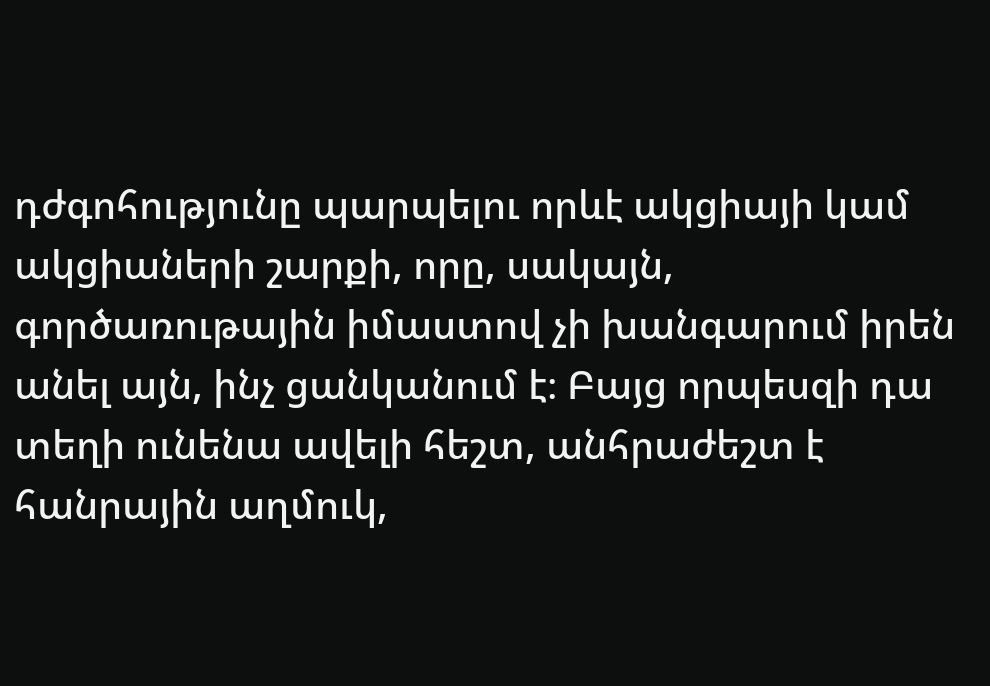դժգոհությունը պարպելու որևէ ակցիայի կամ ակցիաների շարքի, որը, սակայն, գործառութային իմաստով չի խանգարում իրեն անել այն, ինչ ցանկանում է։ Բայց որպեսզի դա տեղի ունենա ավելի հեշտ, անհրաժեշտ է հանրային աղմուկ,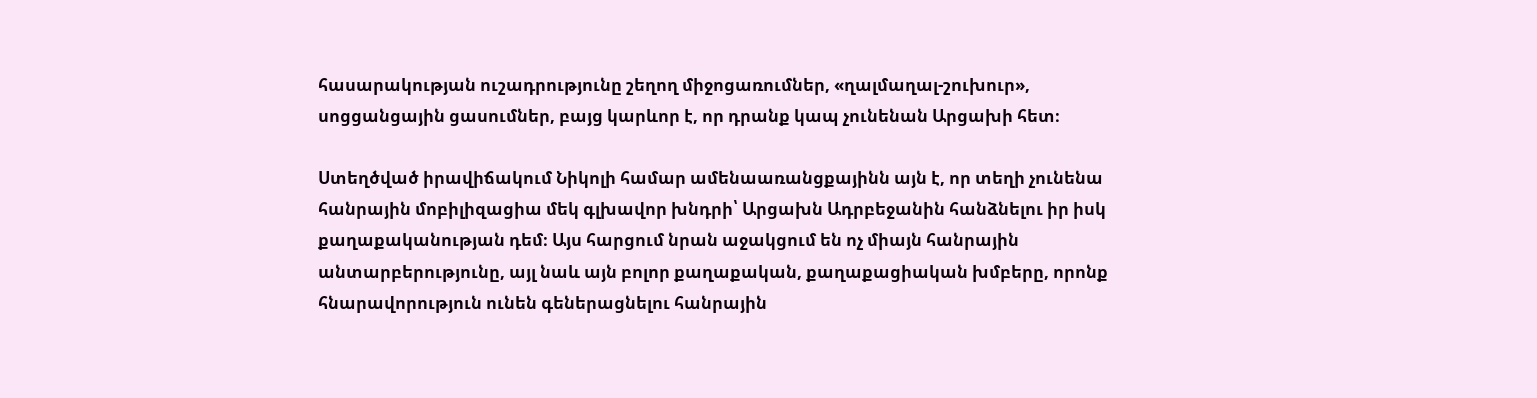հասարակության ուշադրությունը շեղող միջոցառումներ, «ղալմաղալ-շուխուր», սոցցանցային ցասումներ, բայց կարևոր է, որ դրանք կապ չունենան Արցախի հետ։

Ստեղծված իրավիճակում Նիկոլի համար ամենաառանցքայինն այն է, որ տեղի չունենա հանրային մոբիլիզացիա մեկ գլխավոր խնդրի՝ Արցախն Ադրբեջանին հանձնելու իր իսկ քաղաքականության դեմ։ Այս հարցում նրան աջակցում են ոչ միայն հանրային անտարբերությունը, այլ նաև այն բոլոր քաղաքական, քաղաքացիական խմբերը, որոնք հնարավորություն ունեն գեներացնելու հանրային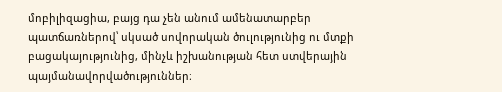մոբիլիզացիա, բայց դա չեն անում ամենատարբեր պատճառներով՝ սկսած սովորական ծուլությունից ու մտքի բացակայությունից, մինչև իշխանության հետ ստվերային պայմանավորվածություններ։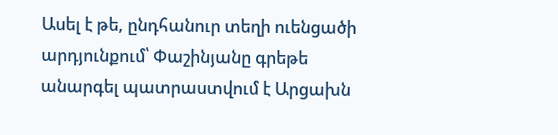Ասել է թե, ընդհանուր տեղի ուենցածի արդյունքում՝ Փաշինյանը գրեթե անարգել պատրաստվում է Արցախն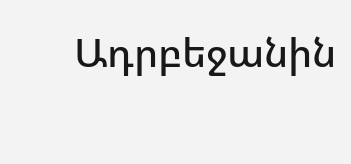Ադրբեջանին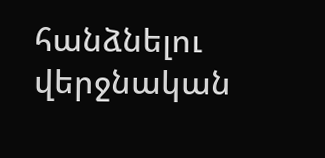հանձնելու վերջնական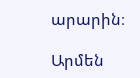արարին։

Արմեն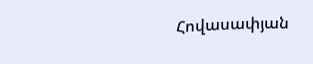Հովասափյան